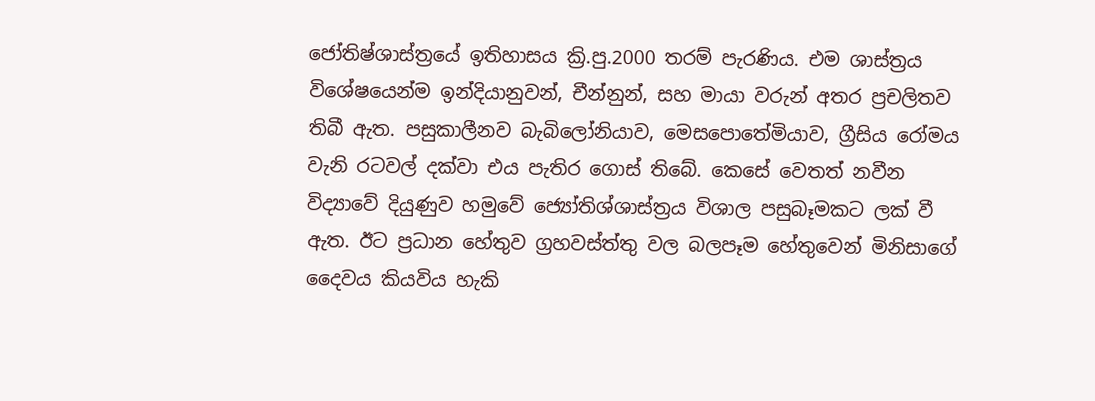ජෝතිෂ්ශාස්ත්‍රයේ ඉතිහාසය ක්‍රි.පු.2000 තරම් පැරණිය. එම ශාස්ත්‍රය විශේෂයෙන්ම ඉන්දියානුවන්, චීන්නුන්, සහ මායා වරුන් අතර ප්‍රචලිතව තිබී ඇත. පසුකාලීනව බැබිලෝනියාව, මෙසපොතේමියාව, ග්‍රීසිය රෝමය වැනි රටවල් දක්වා එය පැතිර ගොස් තිබේ. කෙසේ වෙතත් නවීන විද්‍යාවේ දියුණුව හමුවේ ජ්‍යෝතිශ්ශාස්ත්‍රය විශාල පසුබෑමකට ලක් වී ඇත. ඊට ප්‍රධාන හේතුව ග්‍රහවස්ත්තු වල බලපෑම හේතුවෙන් මිනිසාගේ දෛවය කියවිය හැකි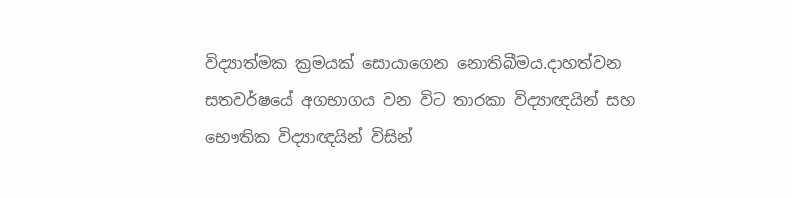විද්‍යාත්මක ක්‍රමයක් සොයාගෙන නොතිබීමය.දාහත්වන සතවර්ෂයේ අගභාගය වන විට තාරකා විද්‍යාඥයින් සහ භෞතික විද්‍යාඥයින් විසින්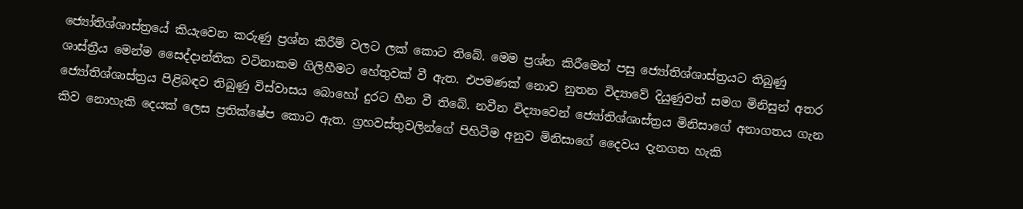ජ්‍යෝතිශ්ශාස්ත්‍රයේ කියැවෙන කරුණු ප්‍රශ්න කිරීම් වලට ලක් කොට තිබේ. මෙම ප්‍රශ්න කිරීමෙන් පසු ජ්‍යෝතිශ්ශාස්ත්‍රයට තිබුණු ශාස්ත්‍රීය මෙන්ම සෛද්දාන්තික වටිනාකම ගිලිහීමට හේතුවක් වී ඇත. එපමණක් නොව නුතන විද්‍යාවේ දියුණුවත් සමග මිනිසුන් අතර ජ්‍යෝතිශ්ශාස්ත්‍රය පිළිබඳව තිබුණු විස්වාසය බොහෝ දුරට හීන වී තිබේ. නවීන විද්‍යාවෙන් ජ්‍යෝතිශ්ශාස්ත්‍රය මිනිසාගේ අනාගතය ගැන කිව නොහැකි දෙයක් ලෙස ප්‍රතික්ෂේප කොට ඇත. ග්‍රහවස්තුවලින්ගේ පිහිටීම අනුව මිනිසාගේ දෛවය දැනගත හැකි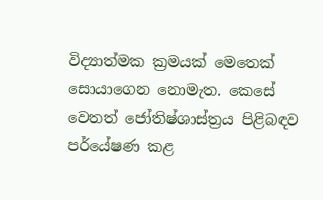විද්‍යාත්මක ක්‍රමයක් මෙතෙක් සොයාගෙන නොමැත. කෙසේ වෙතත් ජෝතිෂ්ශාස්ත්‍රය පිළිබඳව පර්යේෂණ කළ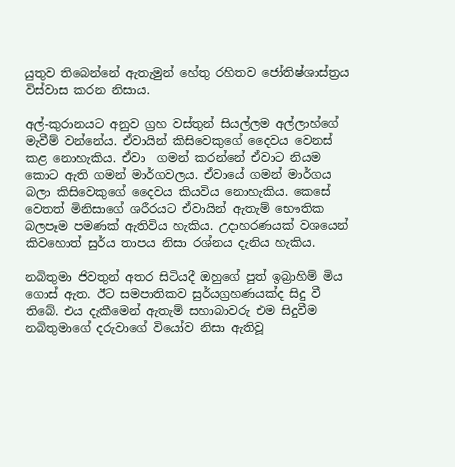යුතුව තිබෙන්නේ ඇතැමුන් හේතු රහිතව ජෝතිෂ්ශාස්ත්‍රය විස්වාස කරන නිසාය.

අල්-කුරානයට අනුව ග්‍රහ වස්තුන් සියල්ලම අල්ලාහ්ගේ මැවීම් වන්නේය. ඒවායින් කිසිවෙකුගේ දෛවය වෙනස් කළ නොහැකිය. ඒවා  ගමන් කරන්නේ ඒවාට නියම කොට ඇති ගමන් මාර්ගවලය. ඒවායේ ගමන් මාර්ගය බලා කිසිවෙකුගේ දෛවය කියවිය නොහැකිය. කෙසේ වෙතත් මිනිසාගේ ශරීරයට ඒවායින් ඇතැම් භෞතික බලපෑම පමණක් ඇතිවිය හැකිය. උදාහරණයක් වශයෙන් කිවහොත් සුර්ය තාපය නිසා රශ්නය දැනිය හැකිය.

නබිතුමා ජිවතුන් අතර සිටියදී ඔහුගේ පුත් ඉබ්‍රාහිම් මිය ගොස් ඇත. ඊට සමපාතිකව සුර්යග්‍රහණයක්ද සිදු වී තිබේ. එය දැකීමෙන් ඇතැම් සහාබාවරු එම සිදුවීම නබිතුමාගේ දරුවාගේ වියෝව නිසා ඇතිවූ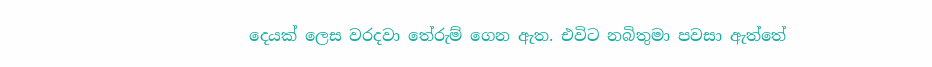දෙයක් ලෙස වරදවා තේරුම් ගෙන ඇත. එවිට නබිතුමා පවසා ඇත්තේ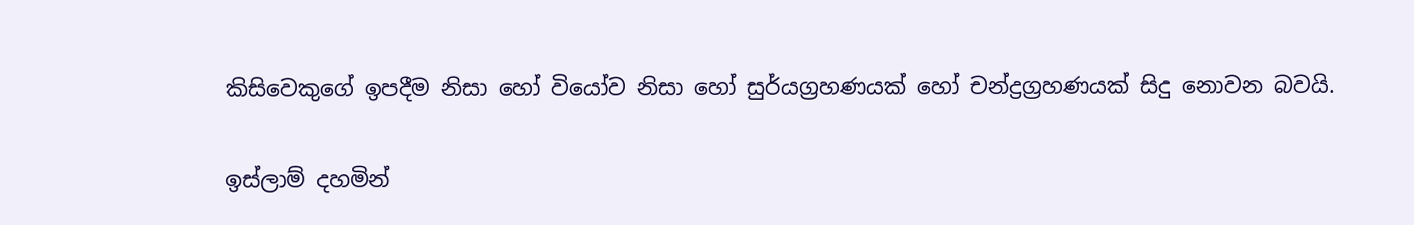කිසිවෙකුගේ ඉපදීම නිසා හෝ වියෝව නිසා හෝ සුර්යග්‍රහණයක් හෝ චන්ද්‍රග්‍රහණයක් සිදු නොවන බවයි.

ඉස්ලාම් දහමින්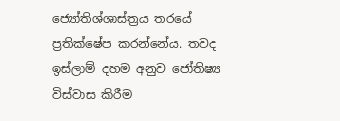ජ්‍යෝතිශ්ශාස්ත්‍රය තරයේ ප්‍රතික්ෂේප කරන්නේය. තවද ඉස්ලාම් දහම අනුව ජෝතිෂ්‍ය විස්වාස කිරීම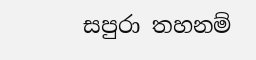සපුරා තහනම්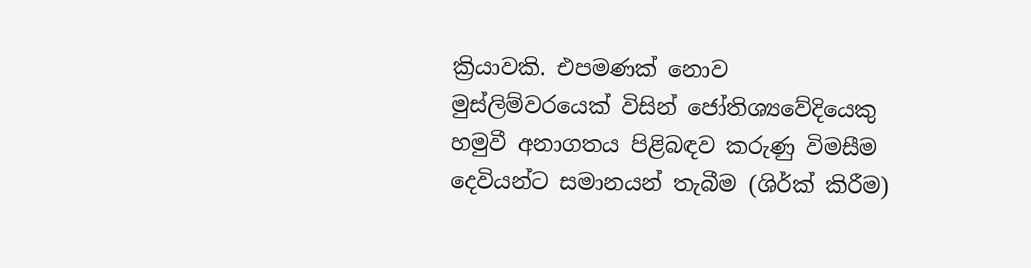ක්‍රියාවකි. එපමණක් නොව මුස්ලිම්වරයෙක් විසින් ජෝතිශ්‍යවේදියෙකු හමුවී අනාගතය පිළිබඳව කරුණු විමසීම දෙවියන්ට සමානයන් තැබීම (ශිර්ක් කිරීම)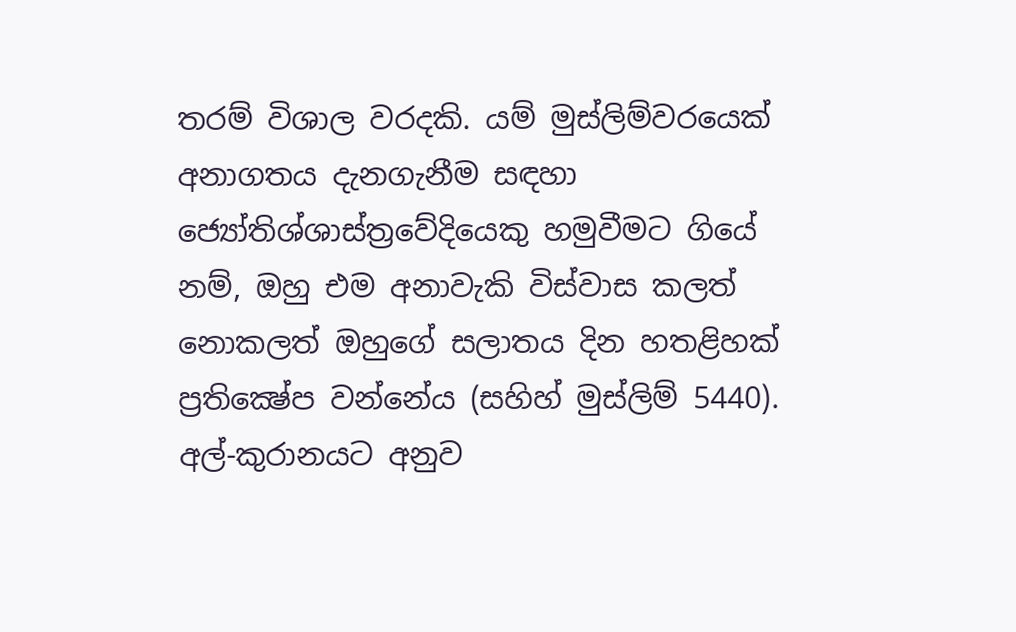තරම් විශාල වරදකි. යම් මුස්ලිම්වරයෙක් අනාගතය දැනගැනීම සඳහා ජ්‍යෝතිශ්ශාස්ත්‍රවේදියෙකු හමුවීමට ගියේ නම්, ඔහු එම අනාවැකි විස්වාස කලත් නොකලත් ඔහුගේ සලාතය දින හතළිහක් ප්‍රතික්‍ෂේප වන්නේය (සහිහ් මුස්ලිම් 5440). අල්-කුරානයට අනුව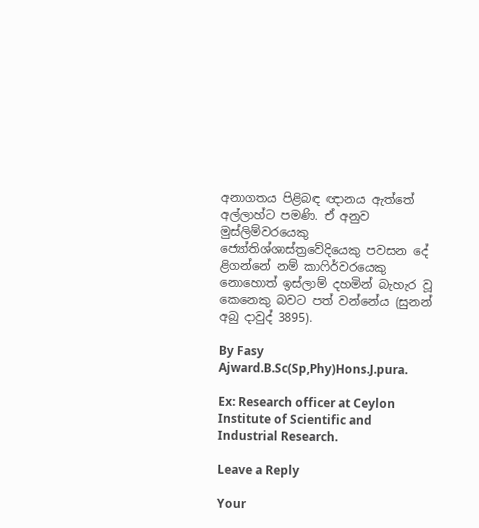අනාගතය පිළිබඳ ඥානය ඇත්තේ අල්ලාහ්ට පමණි. ඒ අනුව මුස්ලිම්වරයෙකු ජ්‍යෝතිශ්ශාස්ත්‍රවේදියෙකු පවසන දේ ළිගන්නේ නම් කාෆිර්වරයෙකු නොහොත් ඉස්ලාම් දහමින් බැහැර වූ කෙනෙකු බවට පත් වන්නේය (සුනන් අබු දාවුද් 3895).

By Fasy Ajward.B.Sc(Sp,Phy)Hons.J.pura.

Ex: Research officer at Ceylon Institute of Scientific and Industrial Research.

Leave a Reply

Your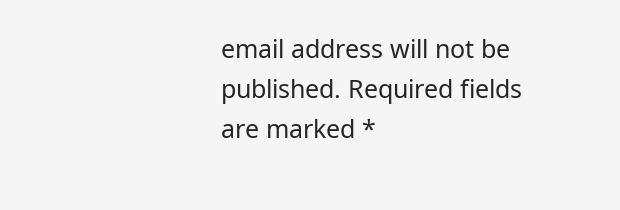email address will not be published. Required fields are marked *